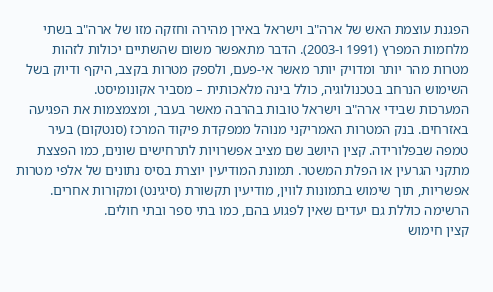הפגנת עוצמת האש של ארה"ב וישראל באירן מהירה וחזקה מזו של ארה"ב בשתי מלחמות המפרץ (1991 ו-2003). הדבר מתאפשר משום שהשתיים יכולות לזהות מטרות מהר יותר ומדויק יותר מאשר אי-פעם, ולספק מטרות בקצב, היקף ודיוק בשל השימוש הנרחב בטכנולוגיה, כולל בינה מלאכותית – מסביר אקונומיסט.
המערכות שבידי ארה"ב וישראל טובות בהרבה מאשר בעבר, ומצמצמות את הפגיעה באזרחים. בנק המטרות האמריקני מנוהל ממפקדת פיקוד המרכז (סנטקום) בעיר טמפה שבפלורידה. קצין היושב שם מציב אפשרויות לתרחישים שונים, כמו הפצצת מתקני הגרעין או הפלת המשטר. תמונת המודיעין יוצרת בסיס נתונים של אלפי מטרות אפשריות, תוך שימוש בתמונות לווין, מודיעין תקשורת (סיגינט) ומקורות אחרים. הרשימה כוללת גם יעדים שאין לפגוע בהם, כמו בתי ספר ובתי חולים.
קצין חימוש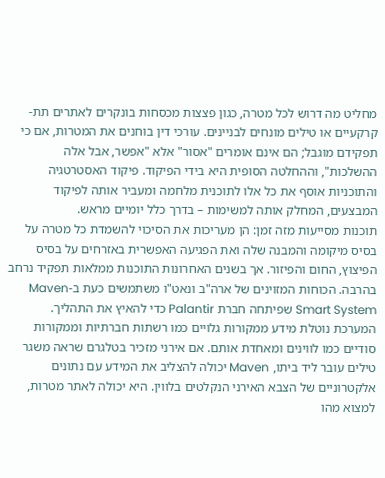מחליט מה דרוש לכל מטרה, כגון פצצות מכסחות בונקרים לאתרים תת-קרקעיים או טילים מונחים לבניינים. עורכי דין בוחנים את המטרות, אם כי תפקידם מוגבל; הם אינם אומרים "אסור" אלא "אפשר, אבל אלה ההשלכות", וההחלטה הסופית היא בידי הפיקוד. פיקוד האסטרטגיה והתוכניות אוסף את כל אלו לתוכנית מלחמה ומעביר אותה לפיקוד המבצעים, המחלק אותה למשימות – בדרך כלל יומיים מראש.
תוכנות מסייעות מזה זמן: הן מעריכות את הסיכוי להשמדת כל מטרה על בסיס מיקומה והמבנה שלה ואת הפגיעה האפשרית באזרחים על בסיס הפיצוץ, החום והפיזור. אך בשנים האחרונות התוכנות ממלאות תפקיד נרחב בהרבה. הכוחות המזוינים של ארה"ב ונאט"ו משתמשים כעת ב-Maven Smart System שפיתחה חברת Palantir כדי להאיץ את התהליך.
המערכת נוטלת מידע ממקורות גלויים כמו רשתות חברתיות וממקורות סודיים כמו לווינים ומאחדת אותם. אם אירני מזכיר בטלגרם שראה משגר טילים עובר ליד ביתו, Maven יכולה להצליב את המידע עם נתונים אלקטרוניים של הצבא האירני הנקלטים בלווין. היא יכולה לאתר מטרות, למצוא מהו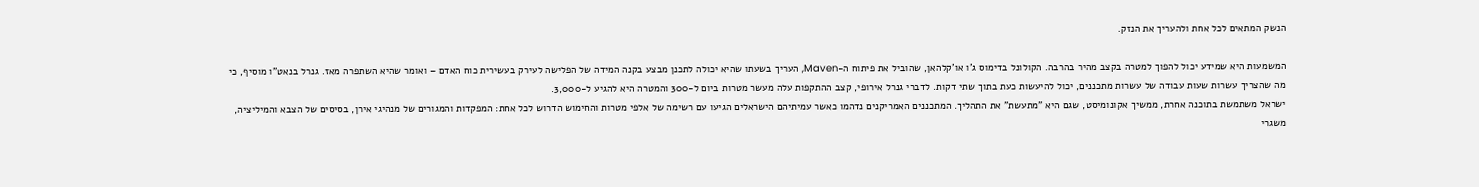הנשק המתאים לכל אחת ולהעריך את הנזק.

המשמעות היא שמידע יכול להפוך למטרה בקצב מהיר בהרבה. הקולונל בדימוס ג'ו או'קלהאן, שהוביל את פיתוח ה-Maven, העריך בשעתו שהיא יכולה לתכנן מבצע בקנה המידה של הפלישה לעירק בעשירית כוח האדם – ואומר שהיא השתפרה מאז. גנרל בנאט"ו מוסיף, כי מה שהצריך עשרות שעות עבודה של עשרות מתכננים, יכול להיעשות כעת בתוך שתי דקות. לדברי גנרל אירופי, קצב ההתקפות עלה מעשר מטרות ביום ל-300 והמטרה היא להגיע ל-3,000.
ישראל משתמשת בתוכנה אחרת, ממשיך אקונומיסט, שגם היא "מתעשת" את התהליך. המתכננים האמריקנים נדהמו כאשר עמיתיהם הישראלים הגיעו עם רשימה של אלפי מטרות והחימוש הדרוש לכל אחת: המפקדות והמגורים של מנהיגי אירן, בסיסים של הצבא והמיליציה, משגרי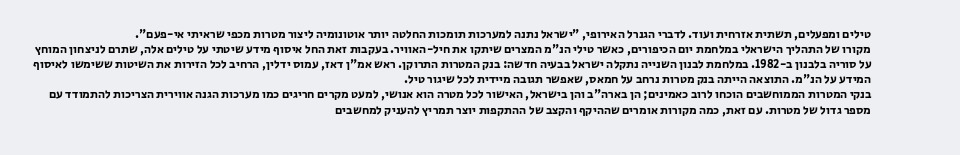טילים ומפעלים, תשתית אזרחית ועוד. לדברי הגנרל האירופי, "ישראל נתנה למערכות תומכות החלטה יותר אוטונומיה ליצור מטרות מכפי שראיתי אי-פעם".
מקורו של התהליך הישראלי במלחמת יום הכיפורים, כאשר טילי הנ"מ המצרים שיתקו את חיל-האוויר. בעקבות זאת החל איסוף מידע שיטתי על טילים אלה, שתרם לניצחון המוחץ על סוריה בלבנון ב-1982. במלחמת לבנון השנייה נתקלה ישראל בבעיה חדשה: בנק המטרות התרוקן. ראש אמ"ן דאז, עמוס ידלין, הרחיב לכל הזירות את השיטות ששימשו לאיסוף המידע על הנ"מ. התוצאה הייתה בנק מטרות נרחב על חמאס, שאפשר תגובה מיידית לכל שיגור טיל.
בנקי המטרות הממוחשבים הוכחו לרוב כאמינים; הן בארה"ב והן בישראל, האישור לכל מטרה הוא אנושי, למעט מקרים חריגים כמו מערכות הגנה אווירית הצריכות להתמודד עם מספר גדול של מטרות. עם זאת, כמה מקורות אומרים שההיקף והקצב של ההתקפות יוצר תמריץ להעניק למחשבים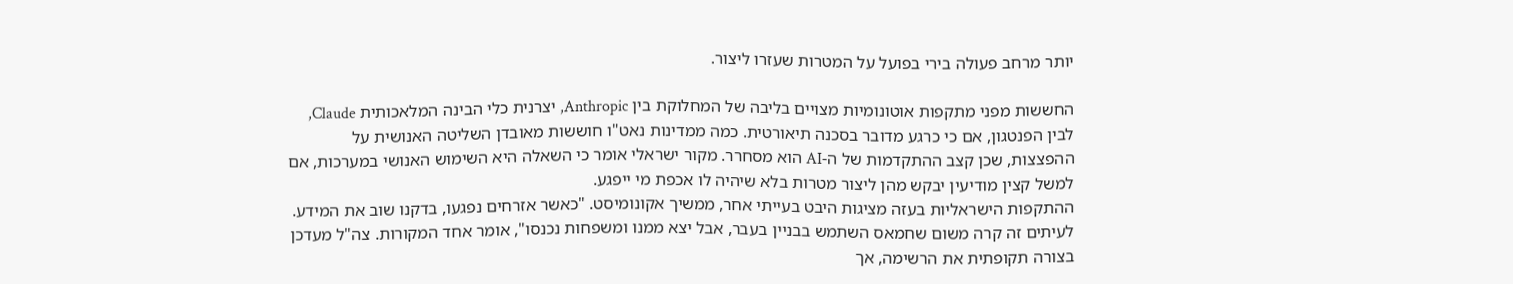יותר מרחב פעולה בירי בפועל על המטרות שעזרו ליצור.

החששות מפני מתקפות אוטונומיות מצויים בליבה של המחלוקת בין Anthropic, יצרנית כלי הבינה המלאכותית Claude, לבין הפנטגון, אם כי כרגע מדובר בסכנה תיאורטית. כמה ממדינות נאט"ו חוששות מאובדן השליטה האנושית על ההפצצות, שכן קצב ההתקדמות של ה-AI הוא מסחרר. מקור ישראלי אומר כי השאלה היא השימוש האנושי במערכות, אם למשל קצין מודיעין יבקש מהן ליצור מטרות בלא שיהיה לו אכפת מי ייפגע.
ההתקפות הישראליות בעזה מציגות היבט בעייתי אחר, ממשיך אקונומיסט. "כאשר אזרחים נפגעו, בדקנו שוב את המידע. לעיתים זה קרה משום שחמאס השתמש בבניין בעבר, אבל יצא ממנו ומשפחות נכנסו", אומר אחד המקורות. צה"ל מעדכן בצורה תקופתית את הרשימה, אך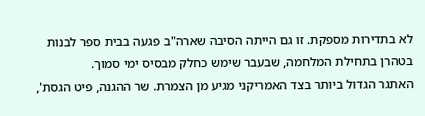לא בתדירות מספקת. זו גם הייתה הסיבה שארה"ב פגעה בבית ספר לבנות בטהרן בתחילת המלחמה, שבעבר שימש כחלק מבסיס ימי סמוך.
האתגר הגדול ביותר בצד האמריקני מגיע מן הצמרת. שר ההגנה, פיט הגסת',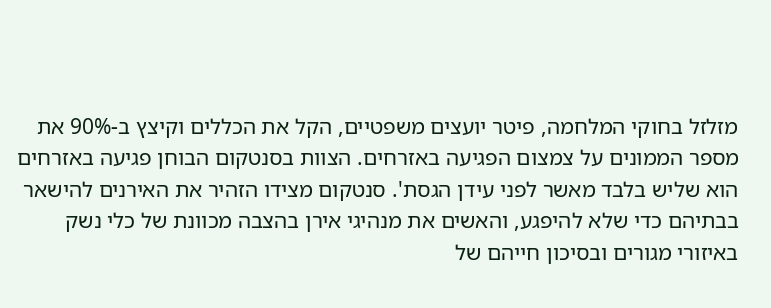מזלזל בחוקי המלחמה, פיטר יועצים משפטיים, הקל את הכללים וקיצץ ב-90% את מספר הממונים על צמצום הפגיעה באזרחים. הצוות בסנטקום הבוחן פגיעה באזרחים הוא שליש בלבד מאשר לפני עידן הגסת'. סנטקום מצידו הזהיר את האירנים להישאר בבתיהם כדי שלא להיפגע, והאשים את מנהיגי אירן בהצבה מכוונת של כלי נשק באיזורי מגורים ובסיכון חייהם של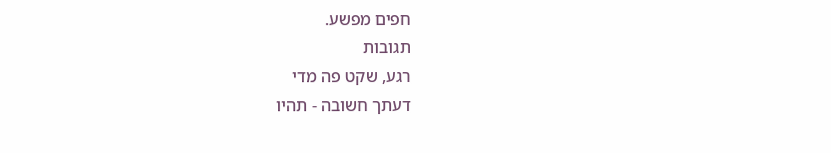חפים מפשע.
תגובות
רגע, שקט פה מדי
דעתך חשובה - תהיו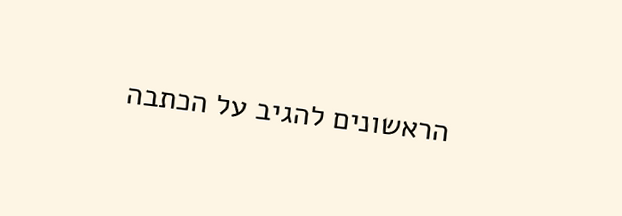הראשונים להגיב על הכתבה